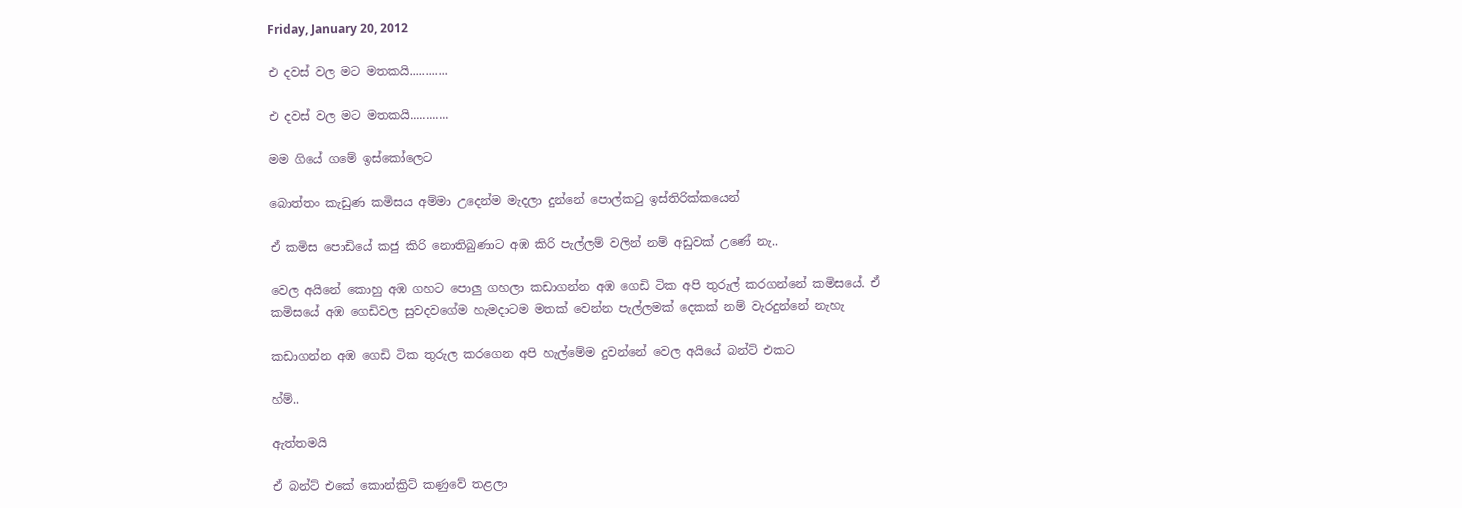Friday, January 20, 2012

එ දවස් වල මට මතකයි............

එ දවස් වල මට මතකයි............

මම ගියේ ගමේ ඉස්කෝලෙට

බොත්තං කැඩුණ කමිසය අම්මා උදෙන්ම මැදලා දුන්නේ පොල්කටු ඉස්තිරික්කයෙන්

ඒ කමිස පොඩියේ කජු කිරි නොතිබුණාට අඹ කිරි පැල්ලම් වලින් නම් අඩුවක් උණේ නැ..

වෙල අයිනේ කොහු අඹ ගහට පොලු ගහලා කඩාගන්න අඹ ගෙඩි ටික අපි තුරුල් කරගන්නේ කමිසයේ. ඒ කමිසයේ අඹ ගෙඩිවල සුවදවගේම හැමදාටම මතක් වෙන්න පැල්ලමක් දෙකක් නම් වැරදුන්නේ නැහැ

කඩාගන්න අඹ ගෙඩි ටික තුරුල කරගෙන අපි හැල්මේම දුවන්නේ වෙල අයියේ බන්ට් එකට

හ්ම්..

ඇත්තමයි

ඒ බන්ට් එකේ කොන්ක්‍රිට් කණුවේ තළලා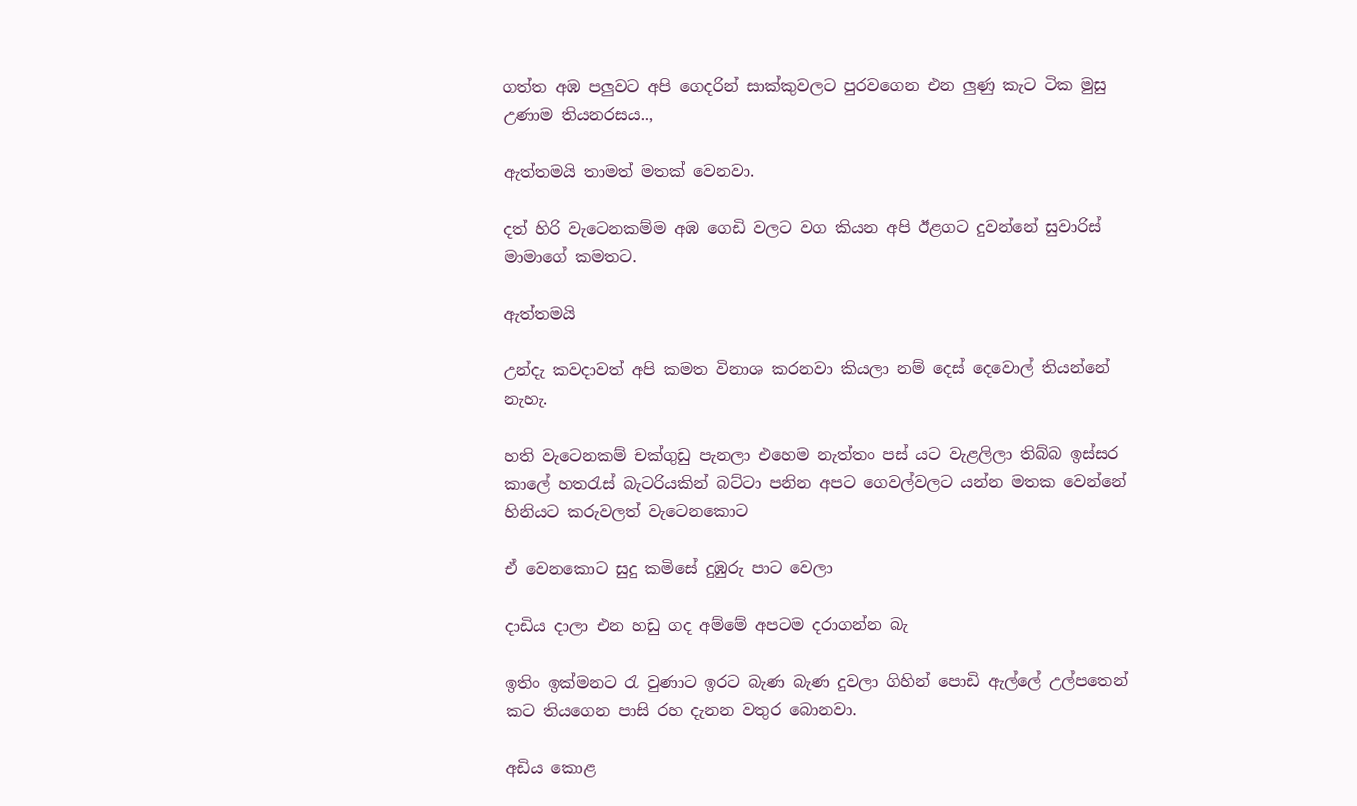ගත්ත අඹ පලුවට අපි ගෙදරින් සාක්කුවලට පුරවගෙන එන ලුණු කැට ටික මුසු උණාම තියනරසය..,

ඇත්තමයි තාමත් මතක් වෙනවා.

දත් හිරි වැටෙනකම්ම අඹ ගෙඩි වලට වග කියන අපි ඊළගට දුවන්නේ සුවාරිස් මාමාගේ කමතට.

ඇත්තමයි

උන්දැ කවදාවත් අපි කමත විනාශ කරනවා කියලා නම් දෙස් දෙවොල් තියන්නේ නැහැ.

හති වැටෙනකම් චක්ගුඩු පැනලා එහෙම නැත්තං පස් යට වැළලිලා තිබ්බ ඉස්සර කාලේ හතරැස් බැටරියකින් බට්ටා පනින අපට ගෙවල්වලට යන්න මතක වෙන්නේ හිනියට කරුවලත් වැටෙනකොට

ඒ වෙනකොට සුදු කමිසේ දුඹුරු පාට වෙලා

දාඩිය දාලා එන හඩු ගද අම්මේ අපටම දරාගන්න බැ

ඉතිං ඉක්මනට රැ වුණාට ඉරට බැණ බැණ දුවලා ගිහින් පොඩි ඇල්ලේ උල්පතෙන් කට තියගෙන පාසි රහ දැනන වතුර බොනවා.

අඩිය කොළ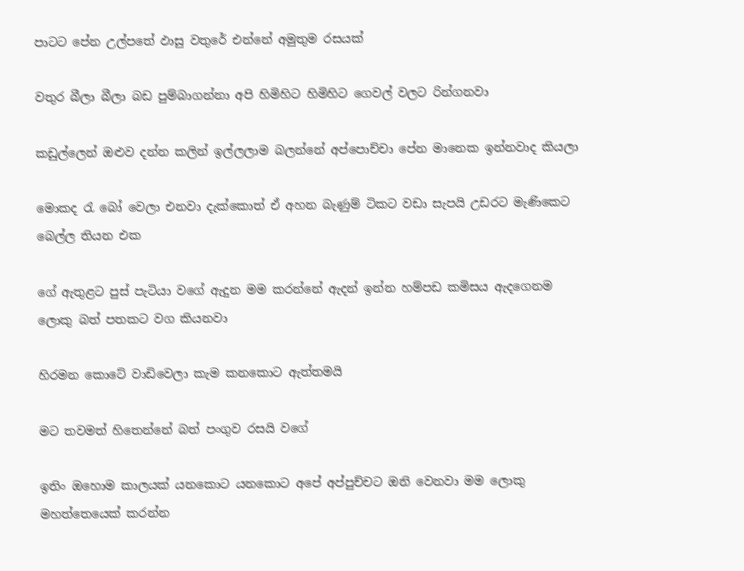පාටට පේන උල්පතේ ඵාසු වතුරේ එන්නේ අමුතුම රසයක්

වතුර බීලා බීලා බඩ පුම්බාගන්නා අපි හිමිහිට හිමිහිට ගෙවල් වලට රින්ගනවා

කඩුල්ලෙන් ඔළුව දන්න කලින් ඉල්ලලාම බලන්නේ අප්පොච්චා පේන මානෙක ඉන්නවාද කියලා

මොකද රැ බෝ වෙලා එනවා දැක්කොත් ඒ අහන බැණුම් ටිකට වඩා සැපයි උඩරට මැණිකෙට බෙල්ල තියන එක

ගේ ඇතුළට පුස් පැටියා වගේ ඇදුන මම කරන්නේ ඇදන් ඉන්න හම්පඩ කමිසය ඇදගෙනම ලොකු බත් පතකට වග කියනවා

හිරමන කොටේ වාඩිවෙලා කැම කනකොට ඇත්තමයි

මට තවමත් හිතෙන්නේ බත් පංගුව රසයි වගේ

ඉතිං ඔහොම කාලයක් යනකොට යනකොට අපේ අප්පුච්චට ඔනි වෙනවා මම ලොකු මහත්තෙයෙක් කරන්න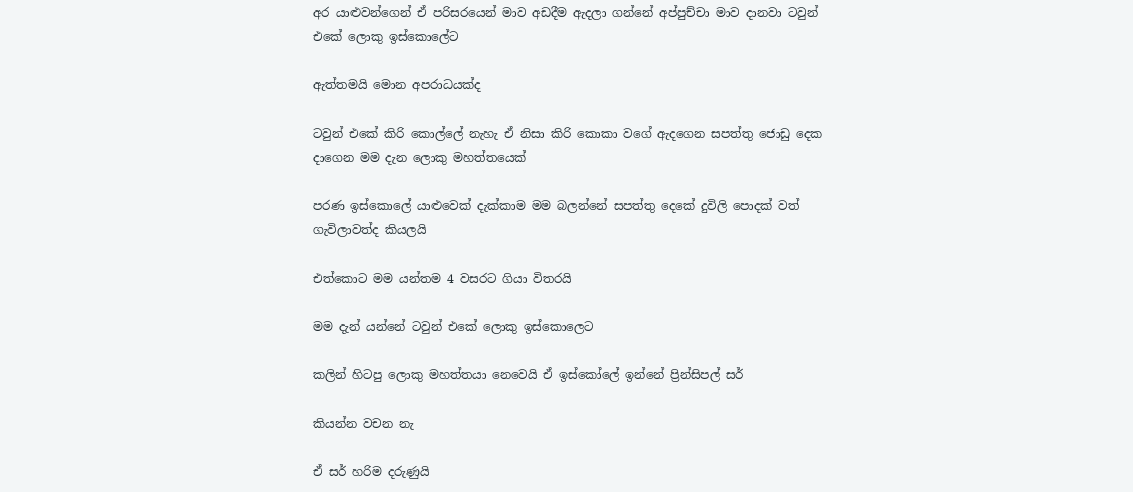අර යාළුවන්ගෙන් ඒ පරිසරයෙන් මාව අඩදීම ඇදලා ගන්නේ අප්පුච්චා මාව දානවා ටවුන් එකේ ලොකු ඉස්කොලේට

ඇත්තමයි මොන අපරාධයක්ද

ටවුන් එකේ කිරි කොල්ලේ නැහැ ඒ නිසා කිරි කොකා වගේ ඇදගෙන සපත්තු ජොඩු දෙක දාගෙන මම දැන ලොකු මහත්තයෙක්

පරණ ඉස්කොලේ යාළුවෙක් දැක්කාම මම බලන්නේ සපත්තු දෙකේ දුවිලි පොදක් වත් ගැවිලාවත්ද කියලයි

එත්කොට මම යන්තම 4 වසරට ගියා විතරයි

මම දැන් යන්නේ ටවුන් එකේ ලොකු ඉස්කොලෙට

කලින් හිටපු ලොකු මහත්තයා නෙවෙයි ඒ ඉස්කෝලේ ඉන්නේ ප්‍රින්සිපල් සර්

කියන්න වචන නැ

ඒ සර් හරිම දරුණුයි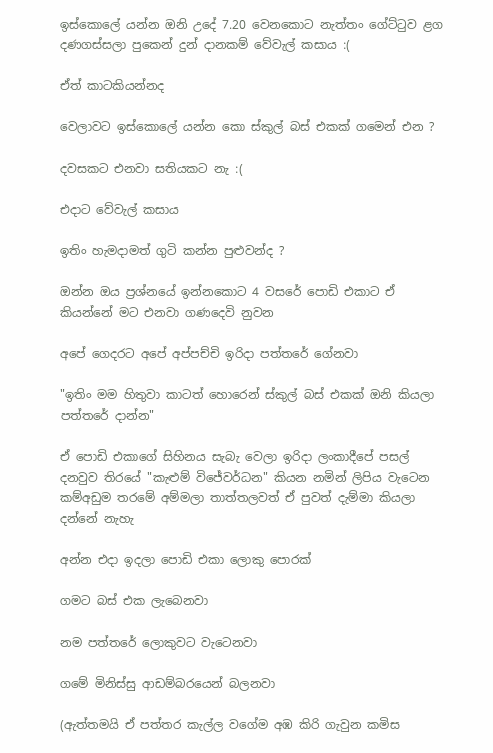ඉස්කොලේ යන්න ඔනි උදේ 7.20 වෙනකොට නැත්තං ගේට්ටුව ළග දණගස්සලා පුකෙන් දුන් දානකම් වේවැල් කසාය :(

ඒත් කාටකියන්නද

වෙලාවට ඉස්කොලේ යන්න කො ස්කුල් බස් එකක් ගමෙන් එන ?

දවසකට එනවා සතියකට නැ :(

එදාට වේවැල් කසාය

ඉතිං හැමදාමත් ගුටි කන්න පුළුවන්ද ?

ඔන්න ඔය ප්‍රශ්නයේ ඉන්නකොට 4 වසරේ පොඩි එකාට ඒ කියන්නේ මට එනවා ගණදෙවි නුවන

අපේ ගෙදරට අපේ අප්පච්චි ඉරිදා පත්තරේ ගේනවා

"ඉතිං මම හිතුවා කාටත් හොරෙන් ස්කුල් බස් එකක් ඔනි කියලා පත්තරේ දාන්න"

ඒ පොඩි එකාගේ සිහිනය සැබැ වෙලා ඉරිදා ලංකාදීපේ පසල් දනවුව තිරයේ "කැළුම් විජේවර්ධන" කියන නමින් ලිපිය වැටෙන කම්අඩුම තරමේ අම්මලා තාත්තලවත් ඒ පුවත් දැම්මා කියලා දන්නේ නැහැ

අන්න එදා ඉදලා පොඩි එකා ලොකු පොරක්

ගමට බස් එක ලැබෙනවා

නම පත්තරේ ලොකුවට වැටෙනවා

ගමේ මිනිස්සු ආඩම්බරයෙන් බලනවා

(ඇත්තමයි ඒ පත්තර කැල්ල වගේම අඹ කිරි ගැවුන කමිස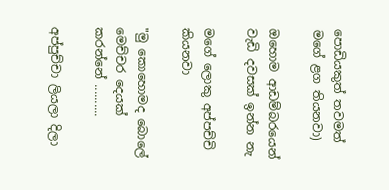පොඩියකුත් තවමත් මගේ ළග තියනවා)

ඔහොම ආඩම්බරයෙන් වැඩි දවසක් ඉන්න නැ

මගේ ලොකු අප්පච්චි කියනවා

"මු කොහොමද බොලේ මෙච්චර දෙයක් කරන්නේ ..........

අප්පුච්චා ලියලා දිලා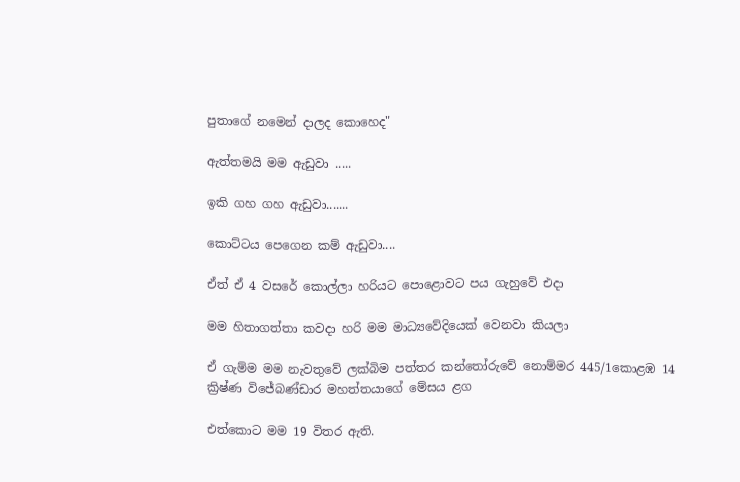පුතාගේ නමෙන් දාලද කොහෙද"

ඇත්තමයි මම ඇඩුවා .....

ඉකි ගහ ගහ ඇඩුවා.......

කොට්ටය පෙගෙන කම් ඇඩුවා....

ඒත් ඒ 4 වසරේ කොල්ලා හරියට පොළොවට පය ගැහුවේ එදා

මම හිතාගත්තා කවදා හරි මම මාධ්‍යවේදියෙක් වෙනවා කියලා

ඒ ගැම්ම මම නැවතුවේ ලක්බිම පත්තර කන්තෝරුවේ නොම්මර 445/1කොළඹ 14 ක්‍රිෂ්ණ විජේබණ්ඩාර මහත්තයාගේ මේසය ළග

එත්කොට මම 19 විතර ඇති.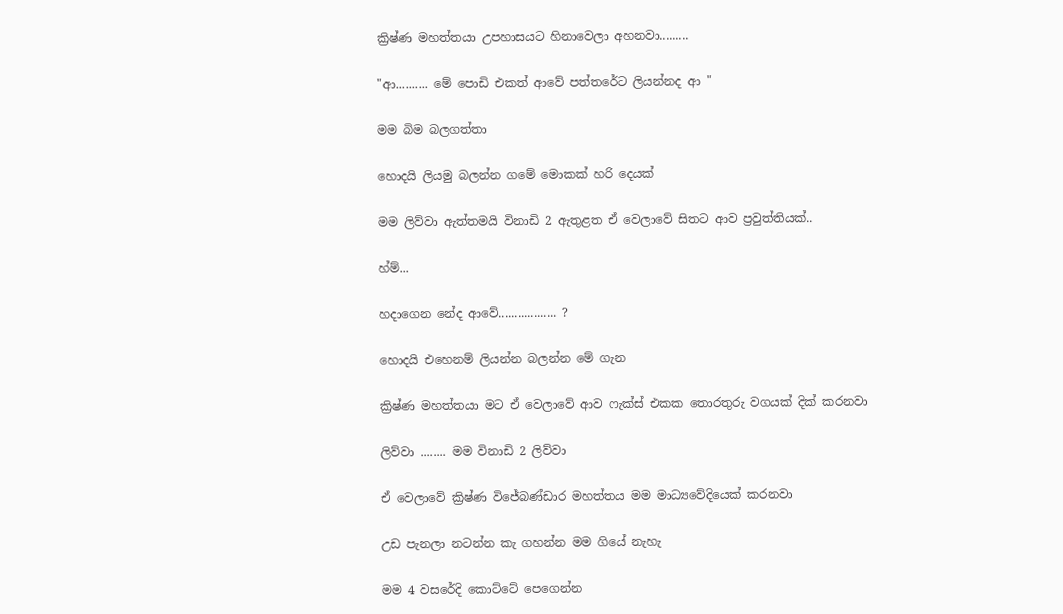ක්‍රිෂ්ණ මහත්තයා උපහාසයට හිනාවෙලා අහනවා.........

"ආ.......... මේ පොඩි එකත් ආවේ පත්තරේට ලියන්නද ආ "

මම බිම බලගත්තා

හොදයි ලියමු බලන්න ගමේ මොකක් හරි දෙයක්

මම ලිව්වා ඇත්තමයි විනාඩි 2 ඇතුළත ඒ වෙලාවේ සිතට ආව ප්‍රවුත්තියක්..

හ්ම්...

හදාගෙන නේද ආවේ.................. ?

හොදයි එහෙනම් ලියන්න බලන්න මේ ගැන

ක්‍රිෂ්ණ මහත්තයා මට ඒ වෙලාවේ ආව ෆැක්ස් එකක තොරතුරු වගයක් දික් කරනවා

ලිව්වා ........ මම විනාඩි 2 ලිව්වා

ඒ වෙලාවේ ක්‍රිෂ්ණ විජේබණ්ඩාර මහත්තය මම මාධ්‍යවේදියෙක් කරනවා

උඩ පැනලා නටන්න කැ ගහන්න මම ගියේ නැහැ

මම 4 වසරේදි කොට්ටේ පෙගෙන්න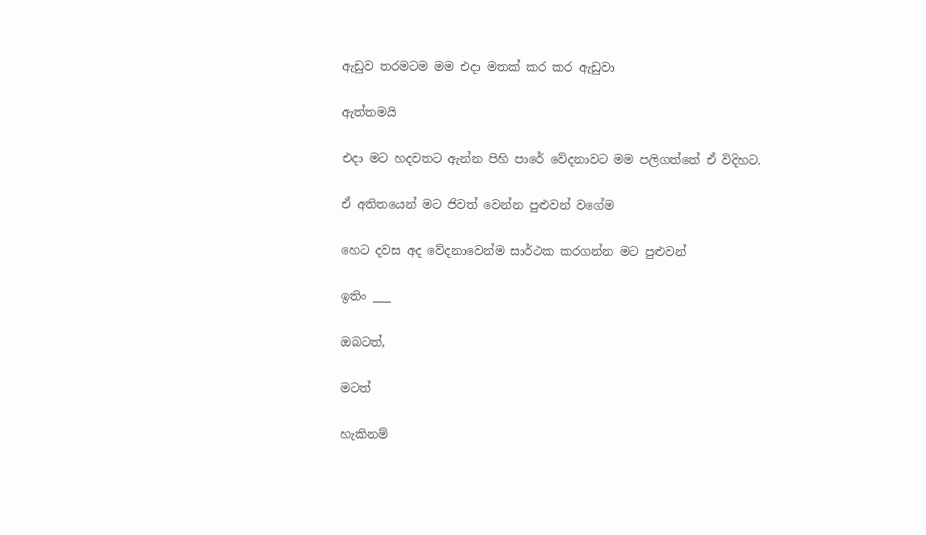ඇඩුව තරමටම මම එදා මතක් කර කර ඇඩුවා

ඇත්තමයි

එදා මට හදවතට ඇන්න පිහි පාරේ වේදනාවට මම පලිගත්තේ ඒ විදිහට.

ඒ අතිතයෙන් මට ජිවත් වෙන්න පුළුවන් වගේම

හෙට දවස අද වේදනාවෙන්ම සාර්ථක කරගන්න මට පුළුවන්

ඉතිං ___

ඔබටත්,

මටත්

හැකිනම්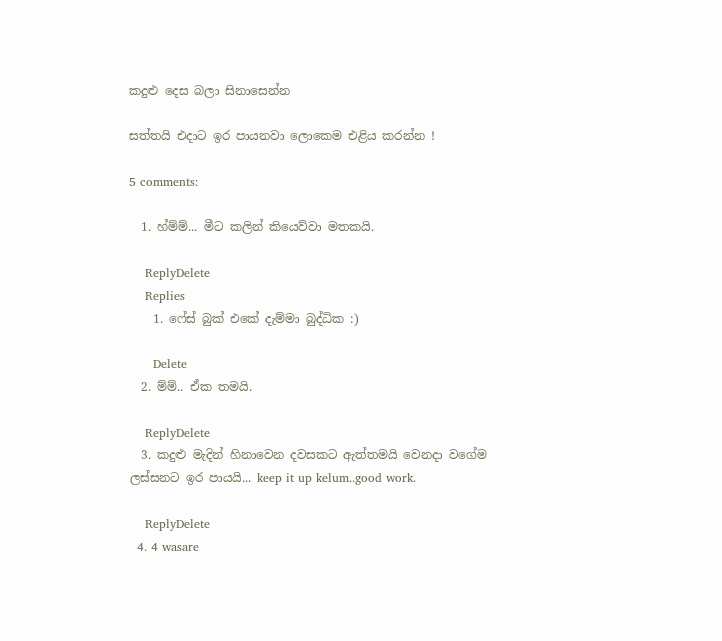කදුළු දෙස බලා සිනාසෙන්න

සත්තයි එදාට ඉර පායනවා ලොකෙම එළිය කරන්න !

5 comments:

  1. හ්ම්ම්... මීට කලින් කියෙව්වා මතකයි.

    ReplyDelete
    Replies
    1. ෆේස් බුක් එකේ දැම්මා බුද්ධික :)

      Delete
  2. ම්ම්.. ඒක තමයි.

    ReplyDelete
  3. කදුළු මැදින් හිනාවෙන දවසකට ඇත්තමයි වෙනදා වගේම ලස්සනට ඉර පායයි... keep it up kelum..good work.

    ReplyDelete
  4. 4 wasare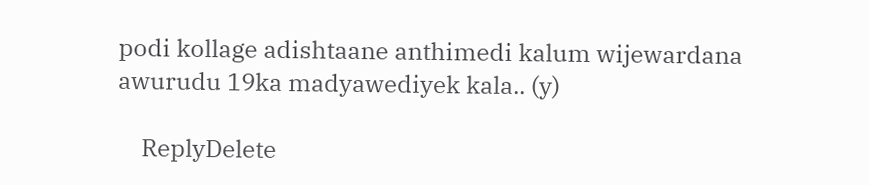podi kollage adishtaane anthimedi kalum wijewardana awurudu 19ka madyawediyek kala.. (y)

    ReplyDelete